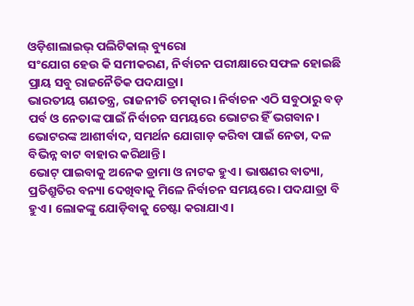ଓଡ଼ିଶାଲାଇଭ୍ ପଲିଟିକାଲ୍ ବ୍ୟୁରୋ
ସଂଯୋଗ ହେଉ କି ସମୀକରଣ, ନିର୍ବାଚନ ପରୀକ୍ଷାରେ ସଫଳ ହୋଇଛି ପ୍ରାୟ ସବୁ ରାଜନୈତିକ ପଦଯାତ୍ରା।
ଭାରତୀୟ ଗଣତନ୍ତ୍ର, ରାଜନୀତି ଚମତ୍କାର। ନିର୍ବାଚନ ଏଠି ସବୁଠାରୁ ବଡ଼ ପର୍ବ ଓ ନେତାଙ୍କ ପାଇଁ ନିର୍ବାଚନ ସମୟରେ ଭୋଟର ହିଁ ଭଗବାନ। ଭୋଟରଙ୍କ ଆଶୀର୍ବାଦ, ସମର୍ଥନ ଯୋଗାଡ଼ କରିବା ପାଇଁ ନେତା, ଦଳ ବିଭିନ୍ନ ବାଟ ବାହାର କରିଥାନ୍ତି।
ଭୋଟ୍ ପାଇବାକୁ ଅନେକ ଡ୍ରାମା ଓ ନାଟକ ହୁଏ। ଭାଷଣର ବାତ୍ୟା, ପ୍ରତିଶ୍ରୁତିର ବନ୍ୟା ଦେଖିବାକୁ ମିଳେ ନିର୍ବାଚନ ସମୟରେ। ପଦଯାତ୍ରା ବି ହୁଏ। ଲୋକଙ୍କୁ ଯୋଡ଼ିବାକୁ ଚେଷ୍ଟା କରାଯାଏ।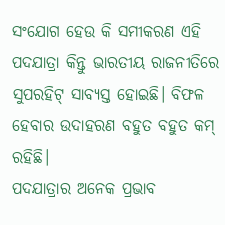ସଂଯୋଗ ହେଉ କି ସମୀକରଣ ଏହି ପଦଯାତ୍ରା କିନ୍ତୁ ଭାରତୀୟ ରାଜନୀତିରେ ସୁପରହିଟ୍ ସାବ୍ୟସ୍ତ ହୋଇଛି। ବିଫଳ ହେବାର ଉଦାହରଣ ବହୁତ ବହୁତ କମ୍ ରହିଛି।
ପଦଯାତ୍ରାର ଅନେକ ପ୍ରଭାବ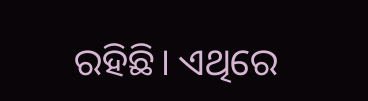ରହିଛି। ଏଥିରେ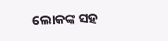ଲୋକଙ୍କ ସହ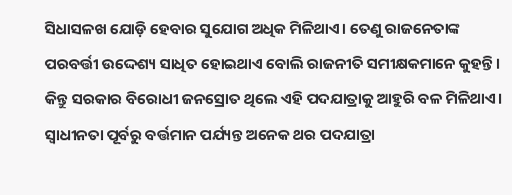ସିଧାସଳଖ ଯୋଡ଼ି ହେବାର ସୁଯୋଗ ଅଧିକ ମିଳିଥାଏ। ତେଣୁ ରାଜନେତାଙ୍କ ପରବର୍ତ୍ତୀ ଉଦ୍ଦେଶ୍ୟ ସାଧିତ ହୋଇଥାଏ ବୋଲି ରାଜନୀତି ସମୀକ୍ଷକମାନେ କୁହନ୍ତି। କିନ୍ତୁ ସରକାର ବିରୋଧୀ ଜନସ୍ରୋତ ଥିଲେ ଏହି ପଦଯାତ୍ରାକୁ ଆହୁରି ବଳ ମିଳିଥାଏ।
ସ୍ଵାଧୀନତା ପୂର୍ବରୁ ବର୍ତ୍ତମାନ ପର୍ଯ୍ୟନ୍ତ ଅନେକ ଥର ପଦଯାତ୍ରା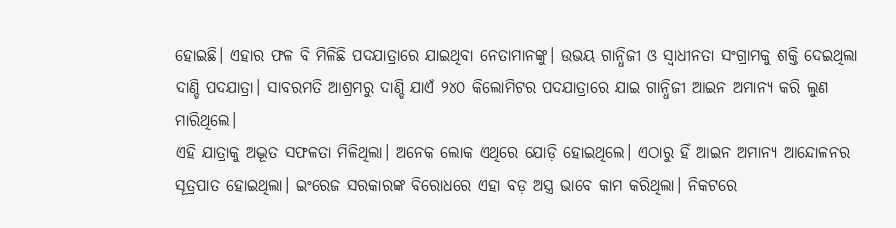ହୋଇଛି। ଏହାର ଫଳ ବି ମିଳିଛି ପଦଯାତ୍ରାରେ ଯାଇଥିବା ନେତାମାନଙ୍କୁ। ଉଭୟ ଗାନ୍ଧିଜୀ ଓ ସ୍ଵାଧୀନତା ସଂଗ୍ରାମକୁ ଶକ୍ତି ଦେଇଥିଲା ଦାଣ୍ଡି ପଦଯାତ୍ରା। ସାବରମତି ଆଶ୍ରମରୁ ଦାଣ୍ଡି ଯାଏଁ ୨୪୦ କିଲୋମିଟର ପଦଯାତ୍ରାରେ ଯାଇ ଗାନ୍ଧିଜୀ ଆଇନ ଅମାନ୍ୟ କରି ଲୁଣ ମାରିଥିଲେ।
ଏହି ଯାତ୍ରାକୁ ଅଦ୍ଭୂତ ସଫଳତା ମିଳିଥିଲା। ଅନେକ ଲୋକ ଏଥିରେ ଯୋଡ଼ି ହୋଇଥିଲେ। ଏଠାରୁ ହିଁ ଆଇନ ଅମାନ୍ୟ ଆନ୍ଦୋଳନର ସୂତ୍ରପାତ ହୋଇଥିଲା। ଇଂରେଜ ସରକାରଙ୍କ ବିରୋଧରେ ଏହା ବଡ଼ ଅସ୍ତ୍ର ଭାବେ କାମ କରିଥିଲା। ନିକଟରେ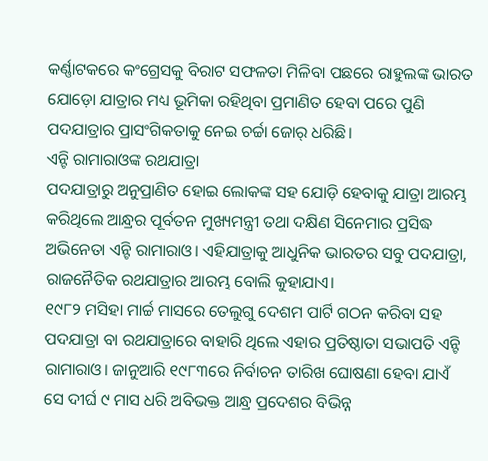କର୍ଣ୍ଣାଟକରେ କଂଗ୍ରେସକୁ ବିରାଟ ସଫଳତା ମିଳିବା ପଛରେ ରାହୁଲଙ୍କ ଭାରତ ଯୋଡ଼ୋ ଯାତ୍ରାର ମଧ୍ୟ ଭୂମିକା ରହିଥିବା ପ୍ରମାଣିତ ହେବା ପରେ ପୁଣି ପଦଯାତ୍ରାର ପ୍ରାସଂଗିକତାକୁ ନେଇ ଚର୍ଚ୍ଚା ଜୋର୍ ଧରିଛି।
ଏନ୍ଟି ରାମାରାଓଙ୍କ ରଥଯାତ୍ରା
ପଦଯାତ୍ରାରୁ ଅନୁପ୍ରାଣିତ ହୋଇ ଲୋକଙ୍କ ସହ ଯୋଡ଼ି ହେବାକୁ ଯାତ୍ରା ଆରମ୍ଭ କରିଥିଲେ ଆନ୍ଧ୍ରର ପୂର୍ବତନ ମୁଖ୍ୟମନ୍ତ୍ରୀ ତଥା ଦକ୍ଷିଣ ସିନେମାର ପ୍ରସିଦ୍ଧ ଅଭିନେତା ଏନ୍ଟି ରାମାରାଓ। ଏହିଯାତ୍ରାକୁ ଆଧୁନିକ ଭାରତର ସବୁ ପଦଯାତ୍ରା, ରାଜନୈତିକ ରଥଯାତ୍ରାର ଆରମ୍ଭ ବୋଲି କୁହାଯାଏ।
୧୯୮୨ ମସିହା ମାର୍ଚ୍ଚ ମାସରେ ତେଲୁଗୁ ଦେଶମ ପାର୍ଟି ଗଠନ କରିବା ସହ ପଦଯାତ୍ରା ବା ରଥଯାତ୍ରାରେ ବାହାରି ଥିଲେ ଏହାର ପ୍ରତିଷ୍ଠାତା ସଭାପତି ଏନ୍ଟି ରାମାରାଓ। ଜାନୁଆରି ୧୯୮୩ରେ ନିର୍ବାଚନ ତାରିଖ ଘୋଷଣା ହେବା ଯାଏଁ ସେ ଦୀର୍ଘ ୯ ମାସ ଧରି ଅବିଭକ୍ତ ଆନ୍ଧ୍ର ପ୍ରଦେଶର ବିଭିନ୍ନ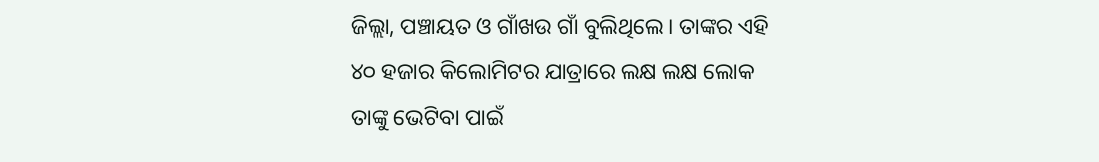ଜିଲ୍ଲା, ପଞ୍ଚାୟତ ଓ ଗାଁଖଉ ଗାଁ ବୁଲିଥିଲେ। ତାଙ୍କର ଏହି ୪୦ ହଜାର କିଲୋମିଟର ଯାତ୍ରାରେ ଲକ୍ଷ ଲକ୍ଷ ଲୋକ ତାଙ୍କୁ ଭେଟିବା ପାଇଁ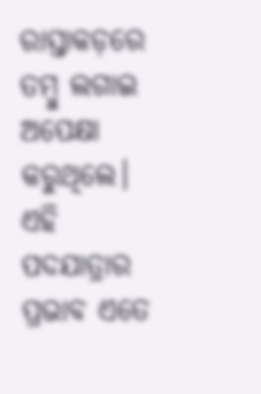ରାସ୍ତାକଡ଼ରେ ତମ୍ବୁ ଲଗାଇ ଅପେକ୍ଷା କରୁଥିଲେ।
ଏହି ପଦଯାତ୍ରାର ପ୍ରଭାବ ଏତେ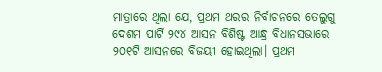ମାତ୍ରାରେ ଥିଲା ଯେ, ପ୍ରଥମ ଥରର ନିର୍ବାଚନରେ ତେଲୁଗୁ ଦେଶମ ପାର୍ଟି ୨୯୪ ଆସନ ବିଶିଷ୍ଟ ଆନ୍ଧ୍ର ବିଧାନସଭାରେ ୨୦୧ଟି ଆସନରେ ବିଜୟୀ ହୋଇଥିଲା। ପ୍ରଥମ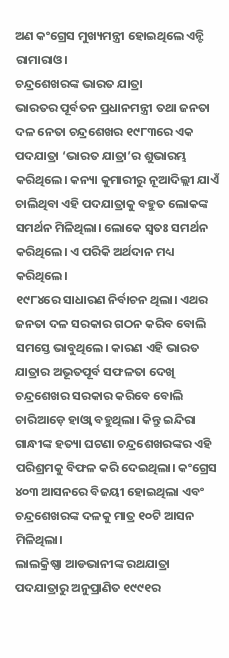ଅଣ କଂଗ୍ରେସ ମୁଖ୍ୟମନ୍ତ୍ରୀ ହୋଇଥିଲେ ଏନ୍ଟି ରାମାରାଓ।
ଚନ୍ଦ୍ରଶେଖରଙ୍କ ଭାରତ ଯାତ୍ରା
ଭାରତର ପୂର୍ବତନ ପ୍ରଧାନମନ୍ତ୍ରୀ ତଥା ଜନତା ଦଳ ନେତା ଚନ୍ଦ୍ରଶେଖର ୧୯୮୩ରେ ଏକ ପଦଯାତ୍ରା ‘ଭାରତ ଯାତ୍ରା’ର ଶୁଭାରମ୍ଭ କରିଥିଲେ। କନ୍ୟା କୁମାରୀରୁ ନୂଆଦିଲ୍ଲୀ ଯାଏଁ ଚାଲିଥିବା ଏହି ପଦଯାତ୍ରାକୁ ବହୁତ ଲୋକଙ୍କ ସମର୍ଥନ ମିଳିଥିଲା। ଲୋକେ ସ୍ଵତଃ ସମର୍ଥନ କରିଥିଲେ। ଏ ପରିକି ଅର୍ଥଦାନ ମଧ୍ୟ କରିଥିଲେ।
୧୯୮୪ରେ ସାଧାରଣ ନିର୍ବାଚନ ଥିଲା। ଏଥର ଜନତା ଦଳ ସରକାର ଗଠନ କରିବ ବୋଲି ସମସ୍ତେ ଭାବୁଥିଲେ। କାରଣ ଏହି ଭାରତ ଯାତ୍ରାର ଅଭୂତପୂର୍ବ ସଫଳତା ଦେଖି ଚନ୍ଦ୍ରଶେଖର ସରକାର କରିବେ ବୋଲି ଚାରିଆଡ଼େ ହାଓ୍ଵା ବହୁଥିଲା। କିନ୍ତୁ ଇନ୍ଦିରା ଗାନ୍ଧୀଙ୍କ ହତ୍ୟା ଘଟଣା ଚନ୍ଦ୍ରଶେଖରଙ୍କର ଏହି ପରିଶ୍ରମକୁ ବିଫଳ କରି ଦେଇଥିଲା। କଂଗ୍ରେସ ୪୦୩ ଆସନରେ ବିଜୟୀ ହୋଇଥିଲା ଏବଂ ଚନ୍ଦ୍ରଶେଖରଙ୍କ ଦଳକୁ ମାତ୍ର ୧୦ଟି ଆସନ ମିଳିଥିଲା।
ଲାଲକ୍ରିଷ୍ଣା ଆଡଭାନୀଙ୍କ ରଥଯାତ୍ରା
ପଦଯାତ୍ରାରୁ ଅନୁପ୍ରାଣିତ ୧୯୯୧ର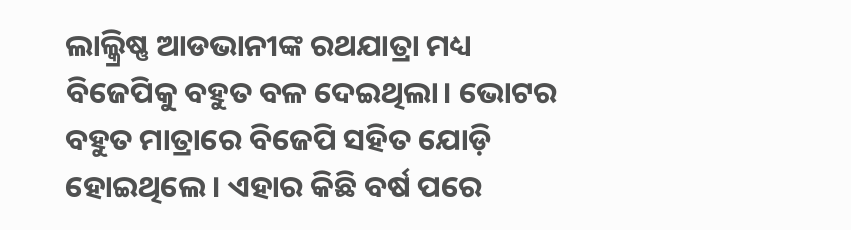ଲାଲ୍କ୍ରିଷ୍ଣ ଆଡଭାନୀଙ୍କ ରଥଯାତ୍ରା ମଧ୍ୟ ବିଜେପିକୁ ବହୁତ ବଳ ଦେଇଥିଲା। ଭୋଟର ବହୁତ ମାତ୍ରାରେ ବିଜେପି ସହିତ ଯୋଡ଼ି ହୋଇଥିଲେ। ଏହାର କିଛି ବର୍ଷ ପରେ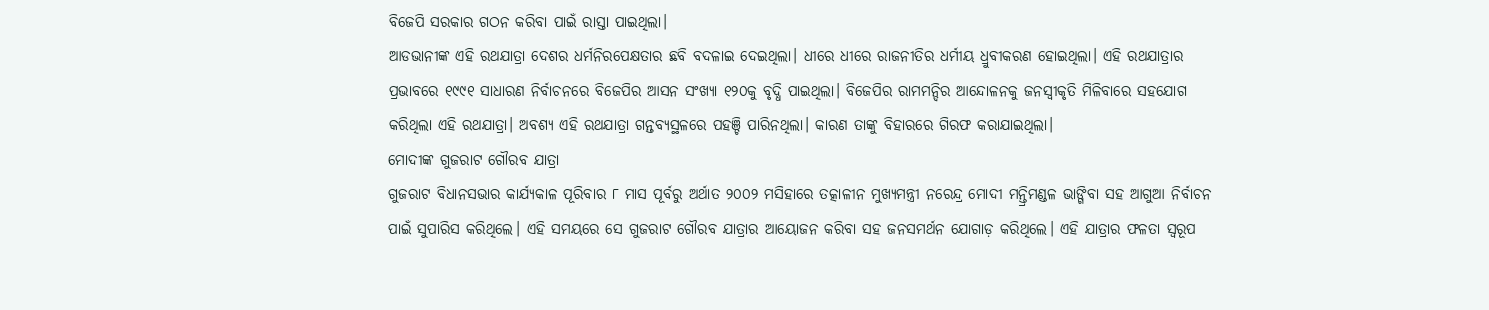ବିଜେପି ସରକାର ଗଠନ କରିବା ପାଇଁ ରାସ୍ତା ପାଇଥିଲା।
ଆଡଭାନୀଙ୍କ ଏହି ରଥଯାତ୍ରା ଦେଶର ଧର୍ମନିରପେକ୍ଷତାର ଛବି ବଦଳାଇ ଦେଇଥିଲା। ଧୀରେ ଧୀରେ ରାଜନୀତିର ଧର୍ମୀୟ ଧ୍ରୁବୀକରଣ ହୋଇଥିଲା। ଏହି ରଥଯାତ୍ରାର ପ୍ରଭାବରେ ୧୯୯୧ ସାଧାରଣ ନିର୍ବାଚନରେ ବିଜେପିର ଆସନ ସଂଖ୍ୟା ୧୨୦କୁ ବୃଦ୍ଧି ପାଇଥିଲା। ବିଜେପିର ରାମମନ୍ଦିର ଆନ୍ଦୋଳନକୁ ଜନସ୍ଵୀକୃତି ମିଳିବାରେ ସହଯୋଗ କରିଥିଲା ଏହି ରଥଯାତ୍ରା। ଅବଶ୍ୟ ଏହି ରଥଯାତ୍ରା ଗନ୍ତବ୍ୟସ୍ଥଳରେ ପହଞ୍ଚି ପାରିନଥିଲା। କାରଣ ତାଙ୍କୁ ବିହାରରେ ଗିରଫ କରାଯାଇଥିଲା।
ମୋଦୀଙ୍କ ଗୁଜରାଟ ଗୌରବ ଯାତ୍ରା
ଗୁଜରାଟ ବିଧାନସଭାର କାର୍ଯ୍ୟକାଳ ପୂରିବାର ୮ ମାସ ପୂର୍ବରୁ ଅର୍ଥାତ ୨୦୦୨ ମସିହାରେ ତତ୍କାଳୀନ ମୁଖ୍ୟମନ୍ତ୍ରୀ ନରେନ୍ଦ୍ର ମୋଦୀ ମନ୍ତ୍ରିମଣ୍ଡଳ ଭାଙ୍ଗିବା ସହ ଆଗୁଆ ନିର୍ବାଚନ ପାଇଁ ସୁପାରିସ କରିଥିଲେ। ଏହି ସମୟରେ ସେ ଗୁଜରାଟ ଗୌରବ ଯାତ୍ରାର ଆୟୋଜନ କରିବା ସହ ଜନସମର୍ଥନ ଯୋଗାଡ଼ କରିଥିଲେ। ଏହି ଯାତ୍ରାର ଫଳତା ସ୍ଵରୂପ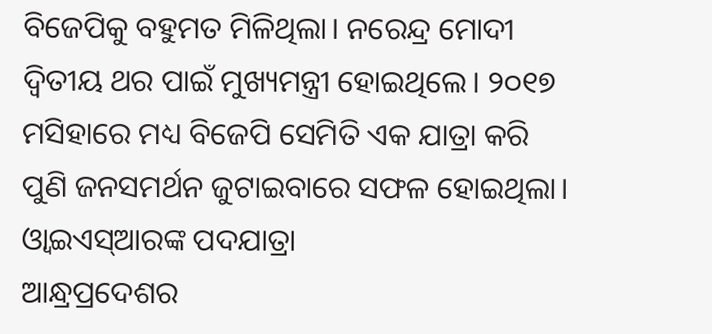ବିଜେପିକୁ ବହୁମତ ମିଳିଥିଲା। ନରେନ୍ଦ୍ର ମୋଦୀ ଦ୍ଵିତୀୟ ଥର ପାଇଁ ମୁଖ୍ୟମନ୍ତ୍ରୀ ହୋଇଥିଲେ। ୨୦୧୭ ମସିହାରେ ମଧ୍ୟ ବିଜେପି ସେମିତି ଏକ ଯାତ୍ରା କରି ପୁଣି ଜନସମର୍ଥନ ଜୁଟାଇବାରେ ସଫଳ ହୋଇଥିଲା।
ଓ୍ଵାଇଏସ୍ଆରଙ୍କ ପଦଯାତ୍ରା
ଆନ୍ଧ୍ରପ୍ରଦେଶର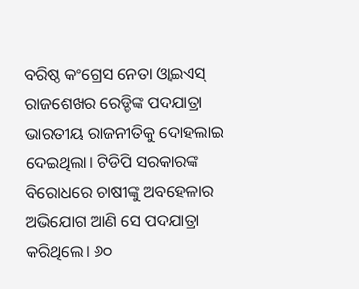ବରିଷ୍ଠ କଂଗ୍ରେସ ନେତା ଓ୍ଵାଇଏସ୍ ରାଜଶେଖର ରେଡ୍ଡିଙ୍କ ପଦଯାତ୍ରା ଭାରତୀୟ ରାଜନୀତିକୁ ଦୋହଲାଇ ଦେଇଥିଲା। ଟିଡିପି ସରକାରଙ୍କ ବିରୋଧରେ ଚାଷୀଙ୍କୁ ଅବହେଳାର ଅଭିଯୋଗ ଆଣି ସେ ପଦଯାତ୍ରା କରିଥିଲେ। ୬୦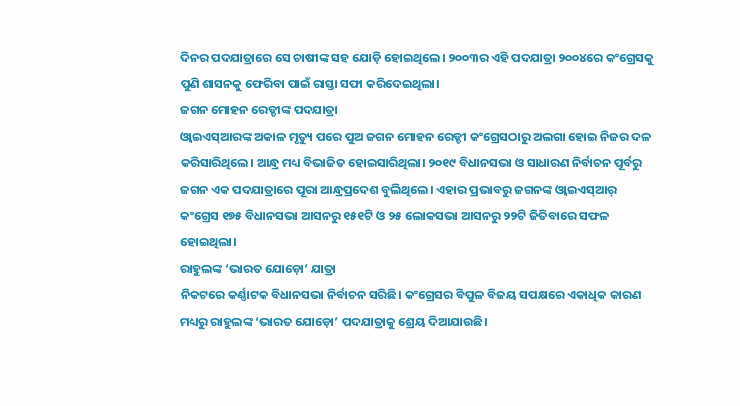ଦିନର ପଦଯାତ୍ରାରେ ସେ ଚାଷୀଙ୍କ ସହ ଯୋଡ଼ି ହୋଇଥିଲେ। ୨୦୦୩ର ଏହି ପଦଯାତ୍ରା ୨୦୦୪ରେ କଂଗ୍ରେସକୁ ପୁଣି ଶାସନକୁ ଫେରିବା ପାଇଁ ରାସ୍ତା ସଫା କରିଦେଇଥିଲା।
ଜଗନ ମୋହନ ରେଡ୍ଡୀଙ୍କ ପଦଯାତ୍ରା
ଓ୍ଵାଇଏସ୍ଆରଙ୍କ ଅକାଳ ମୃତ୍ୟୁ ପରେ ପୁଅ ଜଗନ ମୋହନ ରେଡ୍ଡୀ କଂଗ୍ରେସଠାରୁ ଅଲଗା ହୋଇ ନିଜର ଦଳ କରିସାରିଥିଲେ। ଆନ୍ଧ୍ର ମଧ୍ୟ ବିଭାଜିତ ହୋଇସାରିଥିଲା। ୨୦୧୯ ବିଧାନସଭା ଓ ସାଧାରଣ ନିର୍ବାଚନ ପୂର୍ବରୁ ଜଗନ ଏକ ପଦଯାତ୍ରାରେ ପୂରା ଆନ୍ଧ୍ରପ୍ରଦେଶ ବୁଲିଥିଲେ। ଏହାର ପ୍ରଭାବରୁ ଜଗନଙ୍କ ଓ୍ଵାଇଏସ୍ଆର୍ କଂଗ୍ରେସ ୧୭୫ ବିଧାନସଭା ଆସନରୁ ୧୫୧ଟି ଓ ୨୫ ଲୋକସଭା ଆସନରୁ ୨୨ଟି ଜିତିବାରେ ସଫଳ ହୋଇଥିଲା।
ରାହୁଲଙ୍କ ‘ଭାରତ ଯୋଡ଼ୋ’ ଯାତ୍ରା
ନିକଟରେ କର୍ଣ୍ଣାଟକ ବିଧାନସଭା ନିର୍ବାଚନ ସରିଛି। କଂଗ୍ରେସର ବିପୁଳ ବିଜୟ ସପକ୍ଷରେ ଏକାଧିକ କାରଣ ମଧ୍ୟରୁ ରାହୁଲଙ୍କ ‘ଭାରତ ଯୋଡ଼ୋ’ ପଦଯାତ୍ରାକୁ ଶ୍ରେୟ ଦିଆଯାଉଛି।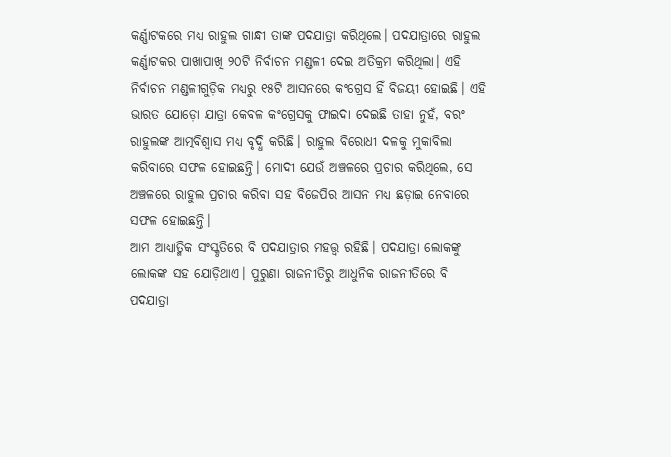କର୍ଣ୍ଣାଟକରେ ମଧ୍ୟ ରାହୁଲ ଗାନ୍ଧୀ ତାଙ୍କ ପଦଯାତ୍ରା କରିଥିଲେ। ପଦଯାତ୍ରାରେ ରାହୁଲ କର୍ଣ୍ଣାଟକର ପାଖାପାଖି ୨୦ଟି ନିର୍ବାଚନ ମଣ୍ଡଳୀ ଦେଇ ଅତିକ୍ରମ କରିଥିଲା। ଏହି ନିର୍ବାଚନ ମଣ୍ଡଳୀଗୁଡ଼ିକ ମଧ୍ୟରୁ ୧୫ଟି ଆସନରେ କଂଗ୍ରେସ ହିଁ ବିଜୟୀ ହୋଇଛି। ଏହି ଭାରତ ଯୋଡ଼ୋ ଯାତ୍ରା କେବଳ କଂଗ୍ରେସକୁ ଫାଇଦା ଦେଇଛି ତାହା ନୁହଁ, ବରଂ ରାହୁଲଙ୍କ ଆତ୍ମବିଶ୍ଵାସ ମଧ୍ୟ ବୃଦ୍ଧି କରିଛି। ରାହୁଲ ବିରୋଧୀ ଦଳକୁ ମୁକାବିଲା କରିବାରେ ସଫଳ ହୋଇଛନ୍ତି। ମୋଦୀ ଯେଉଁ ଅଞ୍ଚଳରେ ପ୍ରଚାର କରିଥିଲେ, ସେ ଅଞ୍ଚଳରେ ରାହୁଲ ପ୍ରଚାର କରିବା ସହ ବିଜେପିର ଆସନ ମଧ୍ୟ ଛଡ଼ାଇ ନେବାରେ ସଫଳ ହୋଇଛନ୍ତି।
ଆମ ଆଧ୍ୟାତ୍ମିକ ସଂସ୍କୃତିରେ ବି ପଦଯାତ୍ରାର ମହତ୍ତ୍ଵ ରହିଛି। ପଦଯାତ୍ରା ଲୋକଙ୍କୁ ଲୋକଙ୍କ ସହ ଯୋଡ଼ିଥାଏ। ପୁରୁଣା ରାଜନୀତିରୁ ଆଧୁନିକ ରାଜନୀତିରେ ବି ପଦଯାତ୍ରା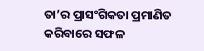ତା’ର ପ୍ରାସଂଗିକତା ପ୍ରମାଣିତ କରିବାରେ ସଫଳ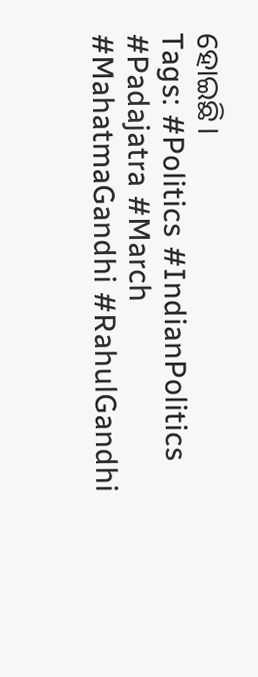ହୋଇଛି।
Tags: #Politics #IndianPolitics #Padajatra #March #MahatmaGandhi #RahulGandhi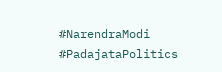#NarendraModi #PadajataPolitics